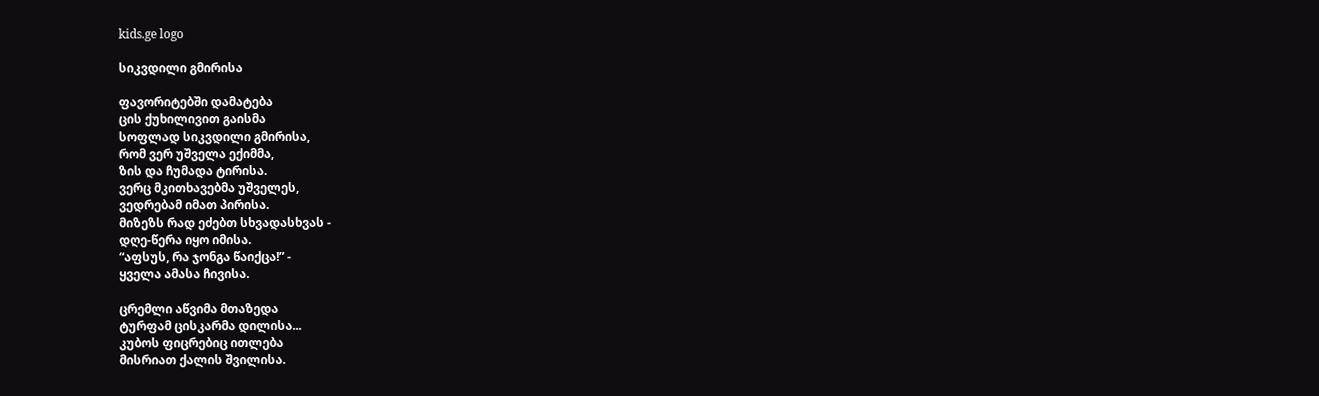kids.ge logo

სიკვდილი გმირისა

ფავორიტებში დამატება
ცის ქუხილივით გაისმა
სოფლად სიკვდილი გმირისა,
რომ ვერ უშველა ექიმმა,
ზის და ჩუმადა ტირისა.
ვერც მკითხავებმა უშველეს,
ვედრებამ იმათ პირისა.
მიზეზს რად ეძებთ სხვადასხვას -
დღე-წერა იყო იმისა.
“აფსუს, რა ჯონგა წაიქცა!” -
ყველა ამასა ჩივისა.

ცრემლი აწვიმა მთაზედა
ტურფამ ცისკარმა დილისა...
კუბოს ფიცრებიც ითლება
მისრიათ ქალის შვილისა.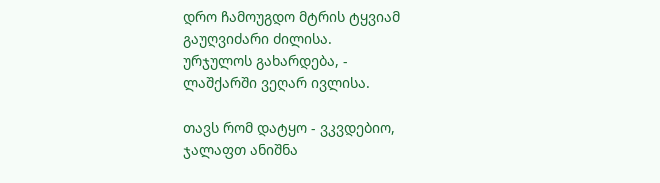დრო ჩამოუგდო მტრის ტყვიამ
გაუღვიძარი ძილისა.
ურჯულოს გახარდება, -
ლაშქარში ვეღარ ივლისა.

თავს რომ დატყო - ვკვდებიო,
ჯალაფთ ანიშნა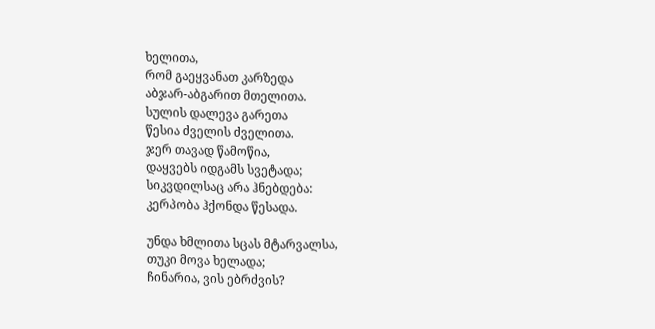ხელითა,
რომ გაეყვანათ კარზედა
აბჯარ-აბგარით მთელითა.
სულის დალევა გარეთა
წესია ძველის ძველითა.
ჯერ თავად წამოწია,
დაყვებს იდგამს სვეტადა;
სიკვდილსაც არა ჰნებდება:
კერპობა ჰქონდა წესადა.

უნდა ხმლითა სცას მტარვალსა,
თუკი მოვა ხელადა;
ჩინარია, ვის ებრძვის?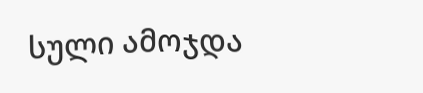სული ამოჯდა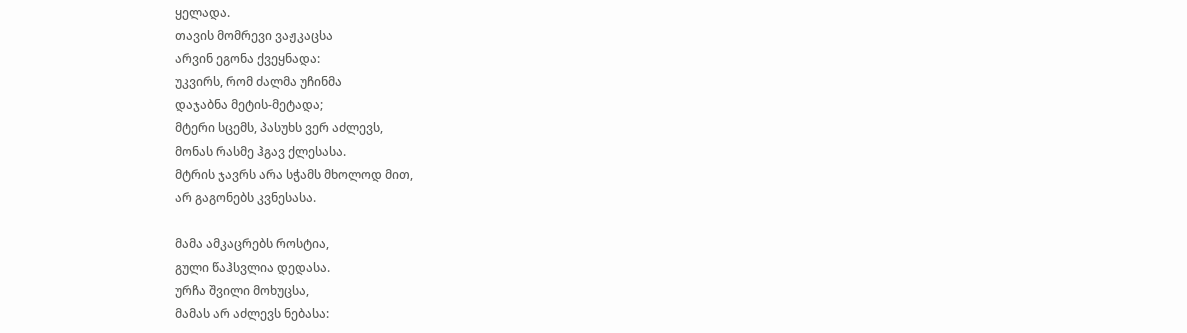ყელადა.
თავის მომრევი ვაჟკაცსა
არვინ ეგონა ქვეყნადა:
უკვირს, რომ ძალმა უჩინმა
დაჯაბნა მეტის-მეტადა;
მტერი სცემს, პასუხს ვერ აძლევს,
მონას რასმე ჰგავ ქლესასა.
მტრის ჯავრს არა სჭამს მხოლოდ მით,
არ გაგონებს კვნესასა.

მამა ამკაცრებს როსტია,
გული წაჰსვლია დედასა.
ურჩა შვილი მოხუცსა,
მამას არ აძლევს ნებასა: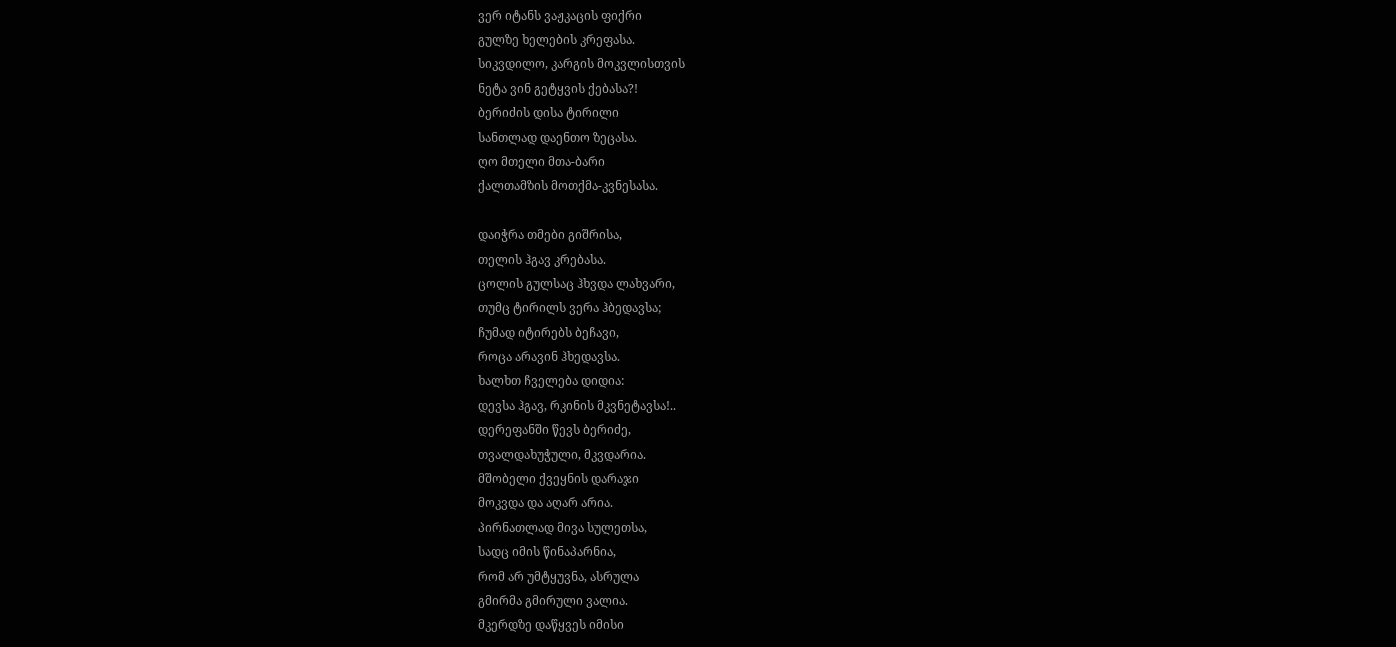ვერ იტანს ვაჟკაცის ფიქრი
გულზე ხელების კრეფასა.
სიკვდილო, კარგის მოკვლისთვის
ნეტა ვინ გეტყვის ქებასა?!
ბერიძის დისა ტირილი
სანთლად დაენთო ზეცასა.
ღო მთელი მთა-ბარი
ქალთამზის მოთქმა-კვნესასა.

დაიჭრა თმები გიშრისა,
თელის ჰგავ კრებასა.
ცოლის გულსაც ჰხვდა ლახვარი,
თუმც ტირილს ვერა ჰბედავსა;
ჩუმად იტირებს ბეჩავი,
როცა არავინ ჰხედავსა.
ხალხთ ჩველება დიდია:
დევსა ჰგავ, რკინის მკვნეტავსა!..
დერეფანში წევს ბერიძე,
თვალდახუჭული, მკვდარია.
მშობელი ქვეყნის დარაჯი
მოკვდა და აღარ არია.
პირნათლად მივა სულეთსა,
სადც იმის წინაპარნია,
რომ არ უმტყუვნა, ასრულა
გმირმა გმირული ვალია.
მკერდზე დაწყვეს იმისი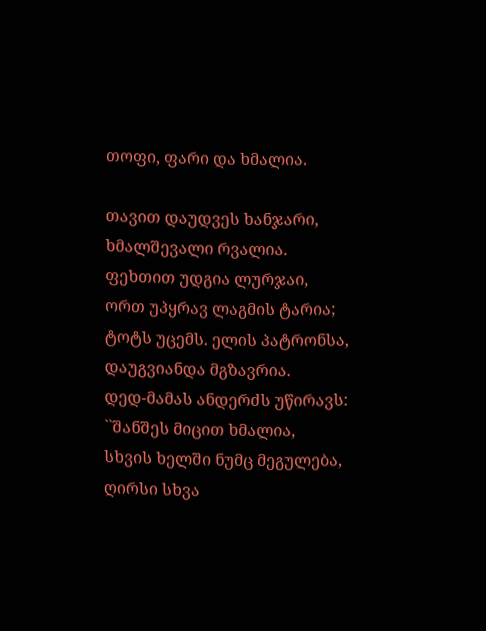თოფი, ფარი და ხმალია.

თავით დაუდვეს ხანჯარი,
ხმალშევალი რვალია.
ფეხთით უდგია ლურჯაი,
ორთ უპყრავ ლაგმის ტარია;
ტოტს უცემს. ელის პატრონსა,
დაუგვიანდა მგზავრია.
დედ-მამას ანდერძს უწირავს:
``შანშეს მიცით ხმალია,
სხვის ხელში ნუმც მეგულება,
ღირსი სხვა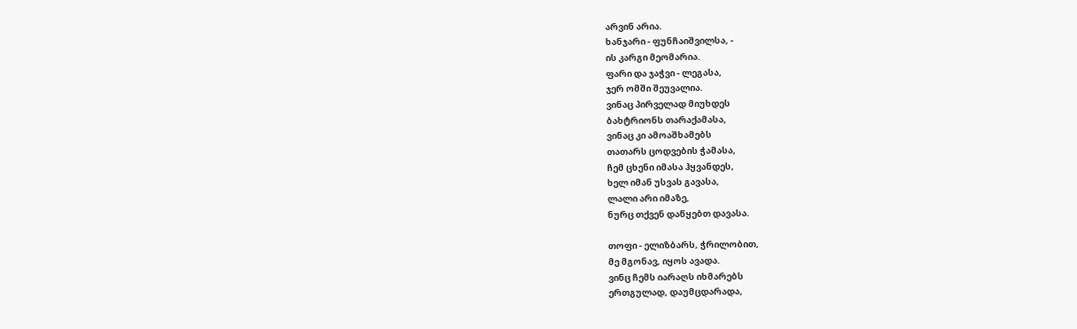არვინ არია.
ხანჯარი - ფუნჩაიშვილსა, -
ის კარგი მეომარია.
ფარი და ჯაჭვი - ლეგასა,
ჯერ ომში შეუვალია.
ვინაც პირველად მიუხდეს
ბახტრიონს თარაქამასა,
ვინაც კი ამოაშხამებს
თათარს ცოდვების ჭამასა,
ჩემ ცხენი იმასა ჰყვანდეს,
ხელ იმან უსვას გავასა,
ლალი არი იმაზე,
ნურც თქვენ დაწყებთ დავასა.

თოფი - ელიზბარს, ჭრილობით,
მე მგონავ, იყოს ავადა.
ვინც ჩემს იარაღს იხმარებს
ერთგულად, დაუმცდარადა,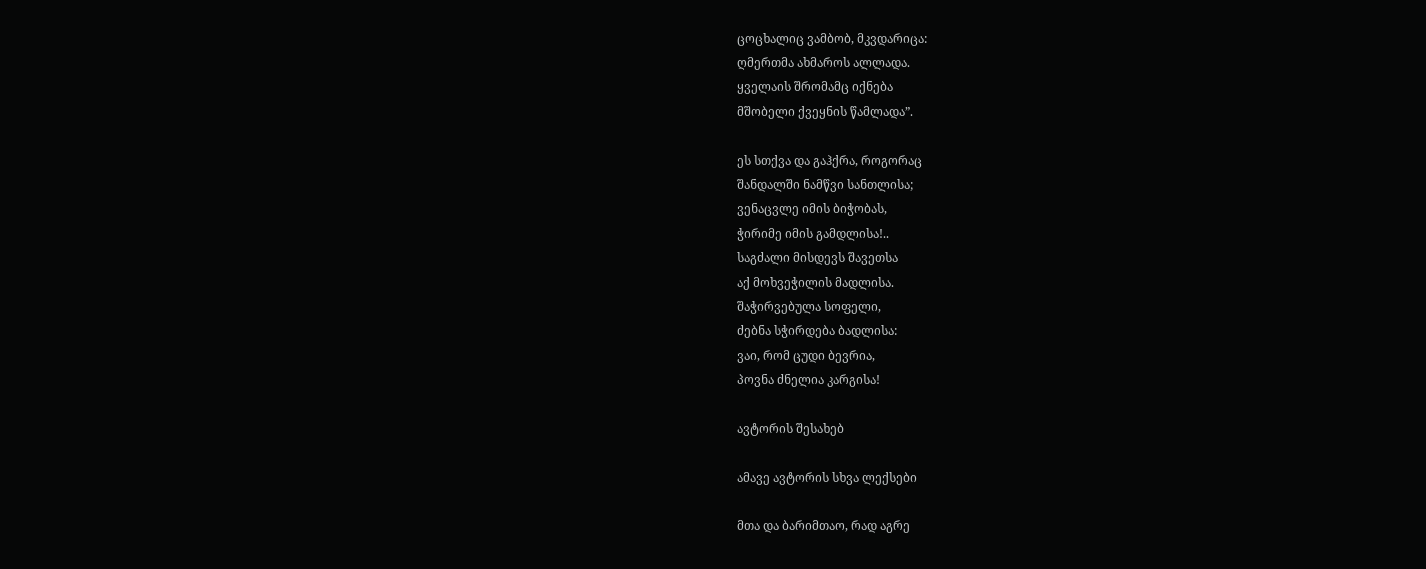ცოცხალიც ვამბობ, მკვდარიცა:
ღმერთმა ახმაროს ალლადა.
ყველაის შრომამც იქნება
მშობელი ქვეყნის წამლადა”.

ეს სთქვა და გაჰქრა, როგორაც
შანდალში ნამწვი სანთლისა;
ვენაცვლე იმის ბიჭობას,
ჭირიმე იმის გამდლისა!..
საგძალი მისდევს შავეთსა
აქ მოხვეჭილის მადლისა.
შაჭირვებულა სოფელი,
ძებნა სჭირდება ბადლისა:
ვაი, რომ ცუდი ბევრია,
პოვნა ძნელია კარგისა!

ავტორის შესახებ

ამავე ავტორის სხვა ლექსები

მთა და ბარიმთაო, რად აგრე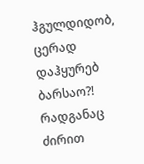ჰგულდიდობ, ცერად დაჰყურებ ბარსაო?! რადგანაც ძირით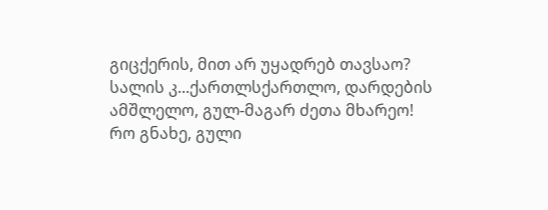გიცქერის, მით არ უყადრებ თავსაო? სალის კ...ქართლსქართლო, დარდების ამშლელო, გულ-მაგარ ძეთა მხარეო! რო გნახე, გული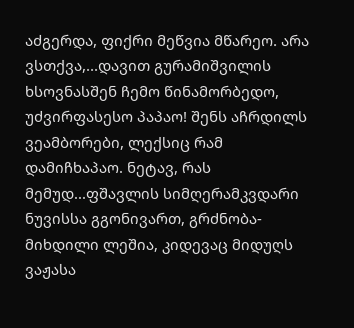აძგერდა, ფიქრი მეწვია მწარეო. არა ვსთქვა,...დავით გურამიშვილის ხსოვნასშენ ჩემო წინამორბედო, უძვირფასესო პაპაო! შენს აჩრდილს ვეამბორები, ლექსიც რამ დამიჩხაპაო. ნეტავ, რას მემუდ...ფშავლის სიმღერამკვდარი ნუვისსა გგონივართ, გრძნობა-მიხდილი ლეშია, კიდევაც მიდუღს ვაჟასა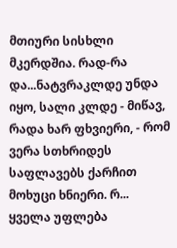მთიური სისხლი მკერდშია. რად-რა და...ნატვრაკლდე უნდა იყო, სალი კლდე - მიწავ, რადა ხარ ფხვიერი, - რომ ვერა სთხრიდეს საფლავებს ქარჩით მოხუცი ხნიერი. რ...
ყველა უფლება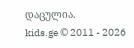დაცულია.
kids.ge © 2011 - 2026